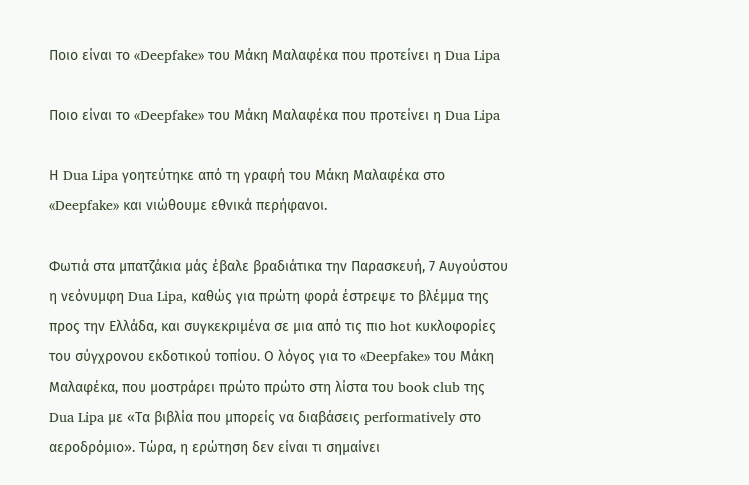Ποιο είναι το «Deepfake» του Μάκη Μαλαφέκα που προτείνει η Dua Lipa

Ποιο είναι το «Deepfake» του Μάκη Μαλαφέκα που προτείνει η Dua Lipa

Η Dua Lipa γοητεύτηκε από τη γραφή του Μάκη Μαλαφέκα στο «Deepfake» και νιώθουμε εθνικά περήφανοι.

Φωτιά στα μπατζάκια μάς έβαλε βραδιάτικα την Παρασκευή, 7 Αυγούστου η νεόνυμφη Dua Lipa, καθώς για πρώτη φορά έστρεψε το βλέμμα της προς την Ελλάδα, και συγκεκριμένα σε μια από τις πιο hot κυκλοφορίες του σύγχρονου εκδοτικού τοπίου. Ο λόγος για το «Deepfake» του Μάκη Μαλαφέκα, που μοστράρει πρώτο πρώτο στη λίστα του book club της Dua Lipa με «Τα βιβλία που μπορείς να διαβάσεις performatively στο αεροδρόμιο». Τώρα, η ερώτηση δεν είναι τι σημαίνει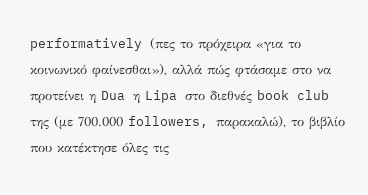performatively (πες το πρόχειρα «για το κοινωνικό φαίνεσθαι»), αλλά πώς φτάσαμε στο να προτείνει η Dua η Lipa στο διεθνές book club της (με 700.000 followers, παρακαλώ), το βιβλίο που κατέκτησε όλες τις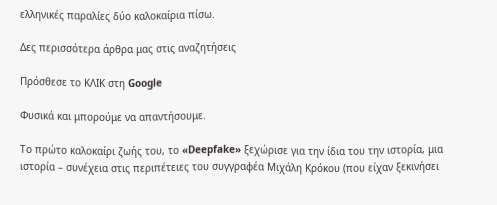ελληνικές παραλίες δύο καλοκαίρια πίσω.

Δες περισσότερα άρθρα μας στις αναζητήσεις

Πρόσθεσε το ΚΛΙΚ στη Google

Φυσικά και μπορούμε να απαντήσουμε.

Το πρώτο καλοκαίρι ζωής του, το «Deepfake» ξεχώρισε για την ίδια του την ιστορία, μια ιστορία – συνέχεια στις περιπέτειες του συγγραφέα Μιχάλη Κρόκου (που είχαν ξεκινήσει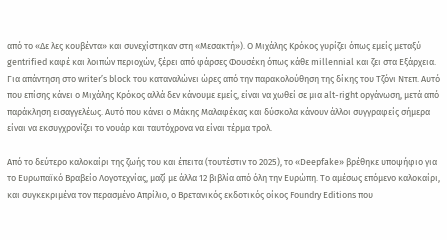από το «Δε λες κουβέντα» και συνεχίστηκαν στη «Μεσακτή»). Ο Μιχάλης Κρόκος γυρίζει όπως εμείς μεταξύ gentrified καφέ και λοιπών περιοχών, ξέρει από φάρσες Φουσέκη όπως κάθε millennial και ζει στα Εξάρχεια. Για απάντηση στο writer’s block του καταναλώνει ώρες από την παρακολούθηση της δίκης του Τζόνι Ντεπ. Αυτό που επίσης κάνει ο Μιχάλης Κρόκος αλλά δεν κάνουμε εμείς, είναι να χωθεί σε μια alt-right οργάνωση, μετά από παράκληση εισαγγελέως. Αυτό που κάνει ο Μάκης Μαλαφέκας και δύσκολα κάνουν άλλοι συγγραφείς σήμερα είναι να εκσυγχρονίζει το νουάρ και ταυτόχρονα να είναι τέρμα τρολ.

Από το δεύτερο καλοκαίρι της ζωής του και έπειτα (τουτέστιν το 2025), το «Deepfake» βρέθηκε υποψήφιο για το Ευρωπαϊκό Βραβείο Λογοτεχνίας, μαζί με άλλα 12 βιβλία από όλη την Ευρώπη. Το αμέσως επόμενο καλοκαίρι, και συγκεκριμένα τον περασμένο Απρίλιο, ο Βρετανικός εκδοτικός οίκος Foundry Editions που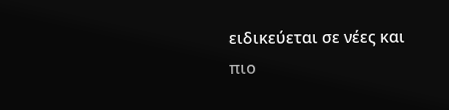ειδικεύεται σε νέες και πιο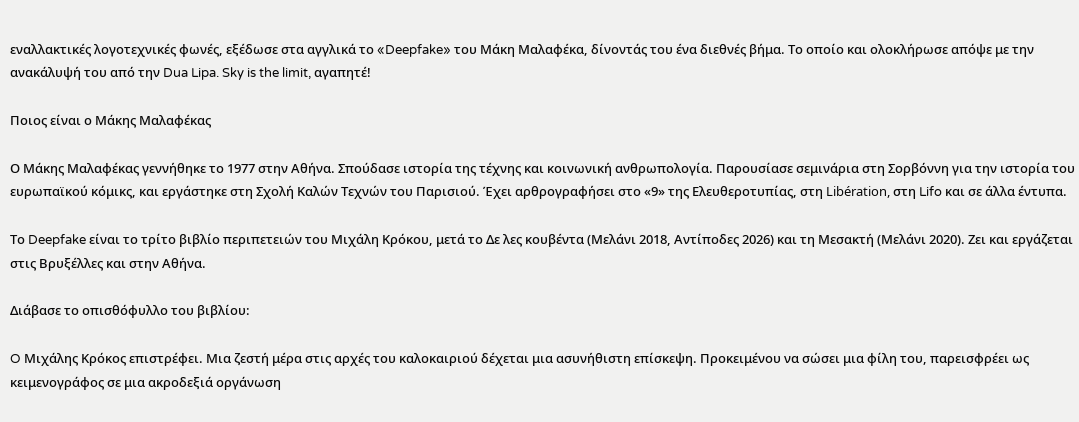εναλλακτικές λογοτεχνικές φωνές, εξέδωσε στα αγγλικά το «Deepfake» του Μάκη Μαλαφέκα, δίνοντάς του ένα διεθνές βήμα. Το οποίο και ολοκλήρωσε απόψε με την ανακάλυψή του από την Dua Lipa. Sky is the limit, αγαπητέ!

Ποιος είναι ο Μάκης Μαλαφέκας

Ο Μάκης Μαλαφέκας γεννήθηκε το 1977 στην Αθήνα. Σπούδασε ιστορία της τέχνης και κοινωνική ανθρωπολογία. Παρουσίασε σεμινάρια στη Σορβόννη για την ιστορία του ευρωπαϊκού κόμικς, και εργάστηκε στη Σχολή Καλών Τεχνών του Παρισιού. Έχει αρθρογραφήσει στο «9» της Ελευθεροτυπίας, στη Libération, στη Lifo και σε άλλα έντυπα.

Το Deepfake είναι το τρίτο βιβλίο περιπετειών του Μιχάλη Κρόκου, μετά το Δε λες κουβέντα (Μελάνι 2018, Αντίποδες 2026) και τη Μεσακτή (Μελάνι 2020). Ζει και εργάζεται στις Βρυξέλλες και στην Αθήνα.

Διάβασε το οπισθόφυλλο του βιβλίου:

O Μιχάλης Κρόκος επιστρέφει. Μια ζεστή μέρα στις αρχές του καλοκαιριού δέχεται μια ασυνήθιστη επίσκεψη. Προκειμένου να σώσει μια φίλη του, παρεισφρέει ως κειμενογράφος σε μια ακροδεξιά οργάνωση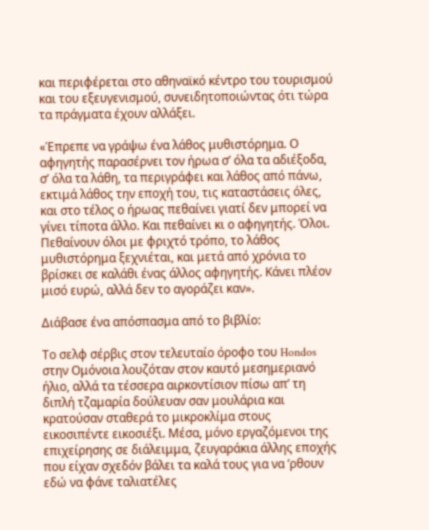και περιφέρεται στο αθηναϊκό κέντρο του τουρισμού και του εξευγενισμού, συνειδητοποιώντας ότι τώρα τα πράγματα έχουν αλλάξει.

«Έπρεπε να γράψω ένα λάθος μυθιστόρημα. Ο αφηγητής παρασέρνει τον ήρωα σ’ όλα τα αδιέξοδα, σ’ όλα τα λάθη, τα περιγράφει και λάθος από πάνω, εκτιμά λάθος την εποχή του, τις καταστάσεις όλες, και στο τέλος ο ήρωας πεθαίνει γιατί δεν μπορεί να γίνει τίποτα άλλο. Και πεθαίνει κι ο αφηγητής. Όλοι. Πεθαίνουν όλοι με φριχτό τρόπο, το λάθος μυθιστόρημα ξεχνιέται, και μετά από χρόνια το βρίσκει σε καλάθι ένας άλλος αφηγητής. Κάνει πλέον μισό ευρώ, αλλά δεν το αγοράζει καν».

Διάβασε ένα απόσπασμα από το βιβλίο:

Το σελφ σέρβις στον τελευταίο όροφο του Hondos στην Ομόνοια λουζόταν στον καυτό μεσημεριανό ήλιο, αλλά τα τέσσερα αιρκοντίσιον πίσω απ’ τη διπλή τζαμαρία δούλευαν σαν μουλάρια και κρατούσαν σταθερά το μικροκλίμα στους εικοσιπέντε εικοσιέξι. Μέσα, μόνο εργαζόμενοι της επιχείρησης σε διάλειμμα, ζευγαράκια άλλης εποχής που είχαν σχεδόν βάλει τα καλά τους για να ’ρθουν εδώ να φάνε ταλιατέλες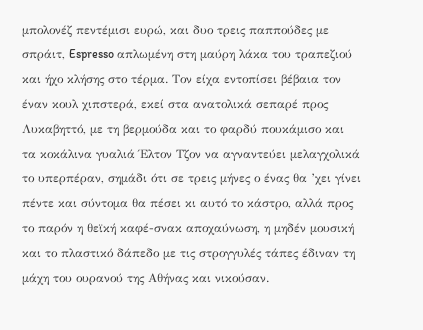μπολονέζ πεντέμισι ευρώ, και δυο τρεις παππούδες με σπράιτ, Espresso απλωμένη στη μαύρη λάκα του τραπεζιού και ήχο κλήσης στο τέρμα. Τον είχα εντοπίσει βέβαια τον έναν κουλ χιπστερά, εκεί στα ανατολικά σεπαρέ προς Λυκαβηττό, με τη βερμούδα και το φαρδύ πουκάμισο και τα κοκάλινα γυαλιά Έλτον Τζον να αγναντεύει μελαγχολικά το υπερπέραν, σημάδι ότι σε τρεις μήνες ο ένας θα ’χει γίνει πέντε και σύντομα θα πέσει κι αυτό το κάστρο, αλλά προς το παρόν η θεϊκή καφέ-σνακ αποχαύνωση, η μηδέν μουσική και το πλαστικό δάπεδο με τις στρογγυλές τάπες έδιναν τη μάχη του ουρανού της Αθήνας και νικούσαν.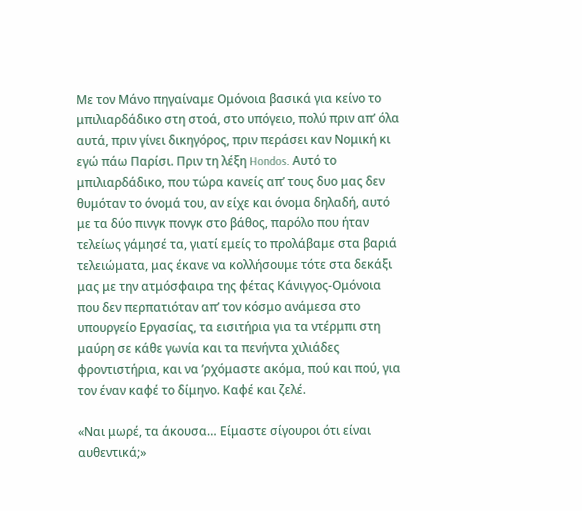Με τον Μάνο πηγαίναμε Ομόνοια βασικά για κείνο το μπιλιαρδάδικο στη στοά, στο υπόγειο, πολύ πριν απ’ όλα αυτά, πριν γίνει δικηγόρος, πριν περάσει καν Νομική κι εγώ πάω Παρίσι. Πριν τη λέξη Hondos. Αυτό το μπιλιαρδάδικο, που τώρα κανείς απ’ τους δυο μας δεν θυμόταν το όνομά του, αν είχε και όνομα δηλαδή, αυτό με τα δύο πινγκ πονγκ στο βάθος, παρόλο που ήταν τελείως γάμησέ τα, γιατί εμείς το προλάβαμε στα βαριά τελειώματα, μας έκανε να κολλήσουμε τότε στα δεκάξι μας με την ατμόσφαιρα της φέτας Κάνιγγος-Ομόνοια που δεν περπατιόταν απ’ τον κόσμο ανάμεσα στο υπουργείο Εργασίας, τα εισιτήρια για τα ντέρμπι στη μαύρη σε κάθε γωνία και τα πενήντα χιλιάδες φροντιστήρια, και να ’ρχόμαστε ακόμα, πού και πού, για τον έναν καφέ το δίμηνο. Καφέ και ζελέ.

«Ναι μωρέ, τα άκουσα… Είμαστε σίγουροι ότι είναι αυθεντικά;»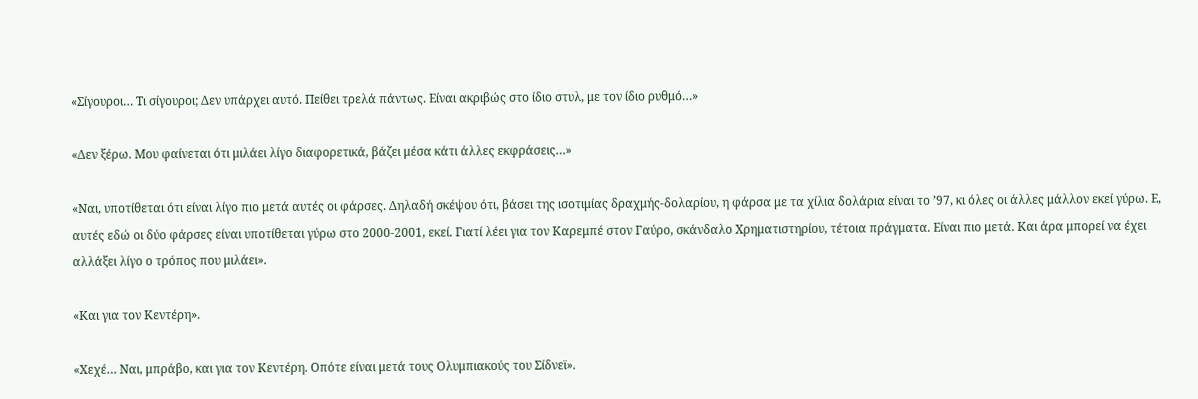«Σίγουροι… Τι σίγουροι; Δεν υπάρχει αυτό. Πείθει τρελά πάντως. Είναι ακριβώς στο ίδιο στυλ, με τον ίδιο ρυθμό…»

«Δεν ξέρω. Μου φαίνεται ότι μιλάει λίγο διαφορετικά, βάζει μέσα κάτι άλλες εκφράσεις…»

«Ναι, υποτίθεται ότι είναι λίγο πιο μετά αυτές οι φάρσες. Δηλαδή σκέψου ότι, βάσει της ισοτιμίας δραχμής-δολαρίου, η φάρσα με τα χίλια δολάρια είναι το ’97, κι όλες οι άλλες μάλλον εκεί γύρω. Ε, αυτές εδώ οι δύο φάρσες είναι υποτίθεται γύρω στο 2000-2001, εκεί. Γιατί λέει για τον Καρεμπέ στον Γαύρο, σκάνδαλο Χρηματιστηρίου, τέτοια πράγματα. Είναι πιο μετά. Και άρα μπορεί να έχει αλλάξει λίγο ο τρόπος που μιλάει».

«Και για τον Κεντέρη».

«Χεχέ… Ναι, μπράβο, και για τον Κεντέρη. Οπότε είναι μετά τους Ολυμπιακούς του Σίδνεϊ».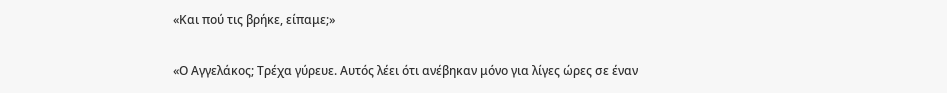«Και πού τις βρήκε, είπαμε;»

«Ο Αγγελάκος; Τρέχα γύρευε. Αυτός λέει ότι ανέβηκαν μόνο για λίγες ώρες σε έναν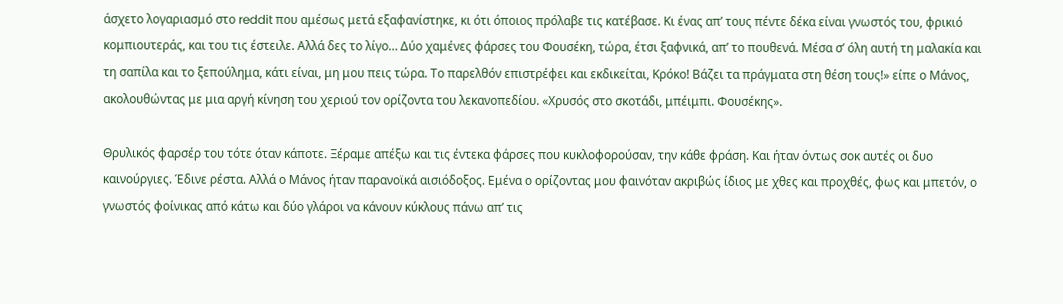άσχετο λογαριασμό στο reddit που αμέσως μετά εξαφανίστηκε, κι ότι όποιος πρόλαβε τις κατέβασε. Κι ένας απ’ τους πέντε δέκα είναι γνωστός του, φρικιό κομπιουτεράς, και του τις έστειλε. Αλλά δες το λίγο… Δύο χαμένες φάρσες του Φουσέκη, τώρα, έτσι ξαφνικά, απ’ το πουθενά. Μέσα σ’ όλη αυτή τη μαλακία και τη σαπίλα και το ξεπούλημα, κάτι είναι, μη μου πεις τώρα. Το παρελθόν επιστρέφει και εκδικείται, Κρόκο! Βάζει τα πράγματα στη θέση τους!» είπε ο Μάνος, ακολουθώντας με μια αργή κίνηση του χεριού τον ορίζοντα του λεκανοπεδίου. «Χρυσός στο σκοτάδι, μπέιμπι. Φουσέκης».

Θρυλικός φαρσέρ του τότε όταν κάποτε. Ξέραμε απέξω και τις έντεκα φάρσες που κυκλοφορούσαν, την κάθε φράση. Και ήταν όντως σοκ αυτές οι δυο καινούργιες. Έδινε ρέστα. Αλλά ο Μάνος ήταν παρανοϊκά αισιόδοξος. Εμένα ο ορίζοντας μου φαινόταν ακριβώς ίδιος με χθες και προχθές, φως και μπετόν, ο γνωστός φοίνικας από κάτω και δύο γλάροι να κάνουν κύκλους πάνω απ’ τις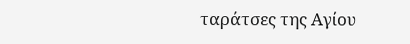ταράτσες της Αγίου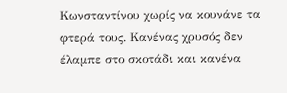Κωνσταντίνου χωρίς να κουνάνε τα φτερά τους. Κανένας χρυσός δεν έλαμπε στο σκοτάδι και κανένα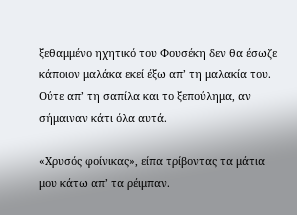ξεθαμμένο ηχητικό του Φουσέκη δεν θα έσωζε κάποιον μαλάκα εκεί έξω απ’ τη μαλακία του. Ούτε απ’ τη σαπίλα και το ξεπούλημα, αν σήμαιναν κάτι όλα αυτά.

«Χρυσός φοίνικας», είπα τρίβοντας τα μάτια μου κάτω απ’ τα ρέιμπαν.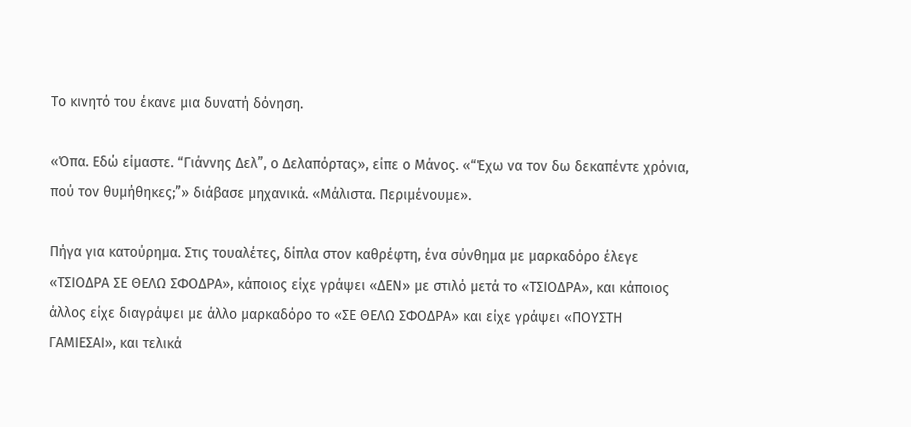Το κινητό του έκανε μια δυνατή δόνηση.

«Όπα. Εδώ είμαστε. “Γιάννης Δελ”, ο Δελαπόρτας», είπε ο Μάνος. «“Έχω να τον δω δεκαπέντε χρόνια, πού τον θυμήθηκες;”» διάβασε μηχανικά. «Μάλιστα. Περιμένουμε».

Πήγα για κατούρημα. Στις τουαλέτες, δίπλα στον καθρέφτη, ένα σύνθημα με μαρκαδόρο έλεγε «ΤΣΙΟΔΡΑ ΣΕ ΘΕΛΩ ΣΦΟΔΡΑ», κάποιος είχε γράψει «ΔΕΝ» με στιλό μετά το «ΤΣΙΟΔΡΑ», και κάποιος άλλος είχε διαγράψει με άλλο μαρκαδόρο το «ΣΕ ΘΕΛΩ ΣΦΟΔΡΑ» και είχε γράψει «ΠΟΥΣΤΗ ΓΑΜΙΕΣΑΙ», και τελικά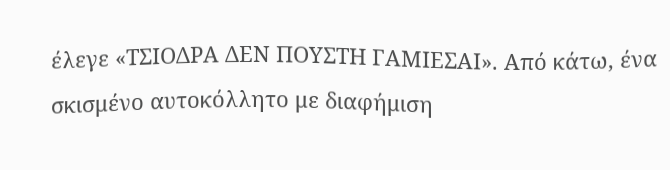έλεγε «ΤΣΙΟΔΡΑ ΔΕΝ ΠΟΥΣΤΗ ΓΑΜΙΕΣΑΙ». Από κάτω, ένα σκισμένο αυτοκόλλητο με διαφήμιση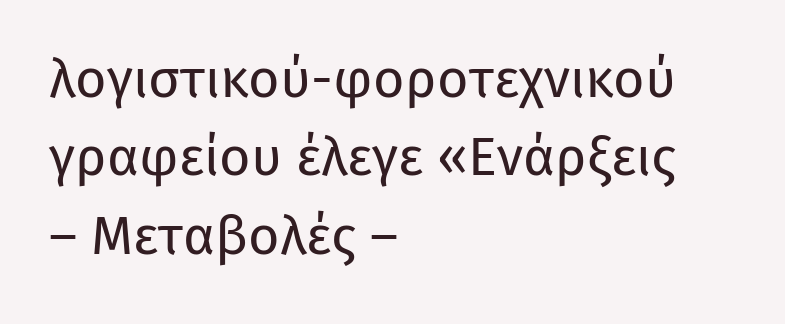λογιστικού-φοροτεχνικού γραφείου έλεγε «Ενάρξεις – Μεταβολές –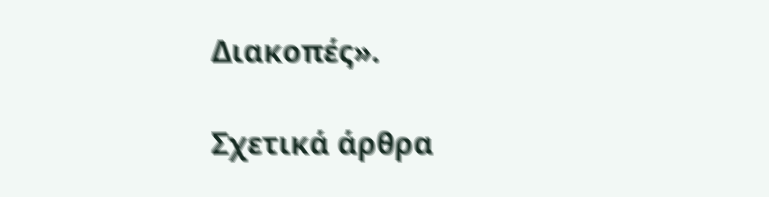Διακοπές».

Σχετικά άρθρα